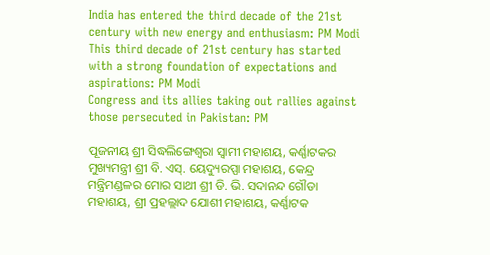India has entered the third decade of the 21st century with new energy and enthusiasm: PM Modi
This third decade of 21st century has started with a strong foundation of expectations and aspirations: PM Modi
Congress and its allies taking out rallies against those persecuted in Pakistan: PM

ପୂଜନୀୟ ଶ୍ରୀ ସିଦ୍ଧଲିଙ୍ଗେଶ୍ୱରା ସ୍ୱାମୀ ମହାଶୟ, କର୍ଣ୍ଣାଟକର ମୁଖ୍ୟମନ୍ତ୍ରୀ ଶ୍ରୀ ବି. ଏସ୍. ୟେଦ୍ୟୁରପ୍ପା ମହାଶୟ, କେନ୍ଦ୍ର ମନ୍ତ୍ରିମଣ୍ଡଳର ମୋର ସାଥୀ ଶ୍ରୀ ଡି. ଭି. ସଦାନନ୍ଦ ଗୌଡା ମହାଶୟ, ଶ୍ରୀ ପ୍ରହଲ୍ଲାଦ ଯୋଶୀ ମହାଶୟ, କର୍ଣ୍ଣାଟକ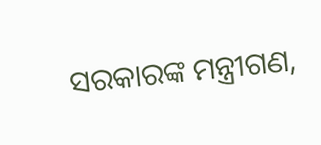ସରକାରଙ୍କ ମନ୍ତ୍ରୀଗଣ,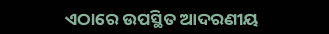ଏଠାରେ ଉପସ୍ଥିତ ଆଦରଣୀୟ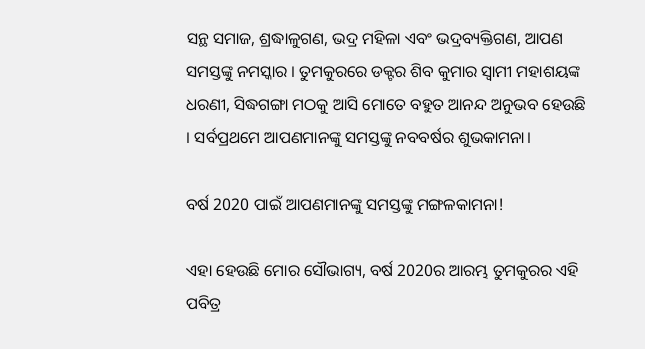ସନ୍ଥ ସମାଜ, ଶ୍ରଦ୍ଧାଳୁଗଣ, ଭଦ୍ର ମହିଳା ଏବଂ ଭଦ୍ରବ୍ୟକ୍ତିଗଣ, ଆପଣ ସମସ୍ତଙ୍କୁ ନମସ୍କାର । ତୁମକୁରରେ ଡକ୍ଟର ଶିବ କୁମାର ସ୍ୱାମୀ ମହାଶୟଙ୍କ ଧରଣୀ, ସିଦ୍ଧଗଙ୍ଗା ମଠକୁ ଆସି ମୋତେ ବହୁତ ଆନନ୍ଦ ଅନୁଭବ ହେଉଛି । ସର୍ବପ୍ରଥମେ ଆପଣମାନଙ୍କୁ ସମସ୍ତଙ୍କୁ ନବବର୍ଷର ଶୁଭକାମନା।

ବର୍ଷ 2020 ପାଇଁ ଆପଣମାନଙ୍କୁ ସମସ୍ତଙ୍କୁ ମଙ୍ଗଳକାମନା!

ଏହା ହେଉଛି ମୋର ସୌଭାଗ୍ୟ, ବର୍ଷ 2020ର ଆରମ୍ଭ ତୁମକୁରର ଏହି ପବିତ୍ର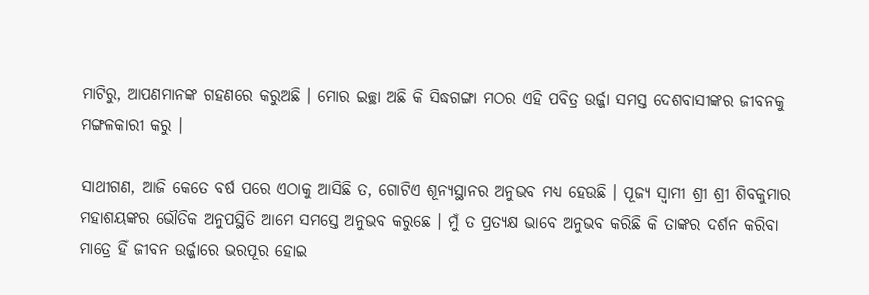ମାଟିରୁ, ଆପଣମାନଙ୍କ ଗହଣରେ କରୁଅଛି । ମୋର ଇଚ୍ଛା ଅଛି କି ସିଦ୍ଧଗଙ୍ଗା ମଠର ଏହି ପବିତ୍ର ଉର୍ଜ୍ଜା ସମସ୍ତ ଦେଶବାସୀଙ୍କର ଜୀବନକୁ ମଙ୍ଗଳକାରୀ କରୁ ।

ସାଥୀଗଣ, ଆଜି କେତେ ବର୍ଷ ପରେ ଏଠାକୁ ଆସିଛି ତ, ଗୋଟିଏ ଶୂନ୍ୟସ୍ଥାନର ଅନୁଭବ ମଧ୍ୟ ହେଉଛି । ପୂଜ୍ୟ ସ୍ୱାମୀ ଶ୍ରୀ ଶ୍ରୀ ଶିବକୁମାର ମହାଶୟଙ୍କର ଭୌତିକ ଅନୁପସ୍ଥିତି ଆମେ ସମସ୍ତେ ଅନୁଭବ କରୁଛେ । ମୁଁ ତ ପ୍ରତ୍ୟକ୍ଷ ଭାବେ ଅନୁଭବ କରିଛି କି ତାଙ୍କର ଦର୍ଶନ କରିବା ମାତ୍ରେ ହିଁ ଜୀବନ ଉର୍ଜ୍ଜାରେ ଭରପୂର ହୋଇ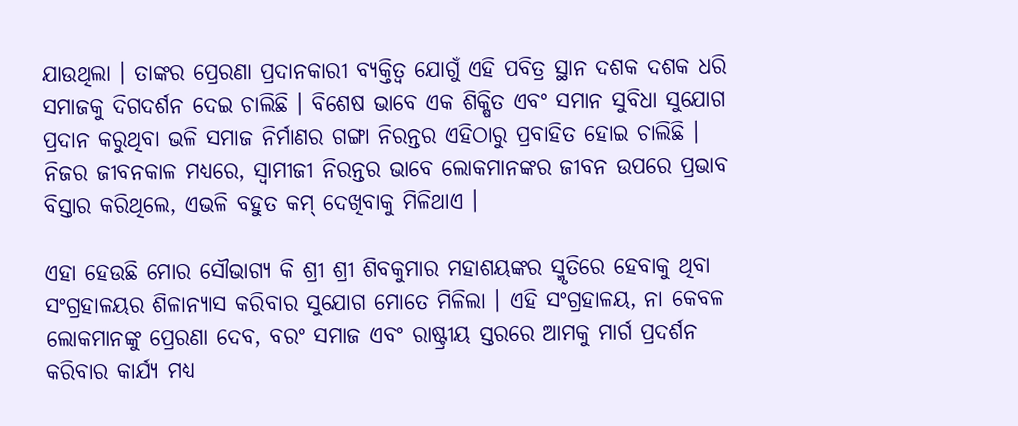ଯାଉଥିଲା । ତାଙ୍କର ପ୍ରେରଣା ପ୍ରଦାନକାରୀ ବ୍ୟକ୍ତିତ୍ୱ ଯୋଗୁଁ ଏହି ପବିତ୍ର ସ୍ଥାନ ଦଶକ ଦଶକ ଧରି ସମାଜକୁ ଦିଗଦର୍ଶନ ଦେଇ ଚାଲିଛି । ବିଶେଷ ଭାବେ ଏକ ଶିକ୍ଷିତ ଏବଂ ସମାନ ସୁବିଧା ସୁଯୋଗ ପ୍ରଦାନ କରୁଥିବା ଭଳି ସମାଜ ନିର୍ମାଣର ଗଙ୍ଗା ନିରନ୍ତର ଏହିଠାରୁ ପ୍ରବାହିତ ହୋଇ ଚାଲିଛି । ନିଜର ଜୀବନକାଳ ମଧ୍ୟରେ, ସ୍ୱାମୀଜୀ ନିରନ୍ତର ଭାବେ ଲୋକମାନଙ୍କର ଜୀବନ ଉପରେ ପ୍ରଭାବ ବିସ୍ତାର କରିଥିଲେ, ଏଭଳି ବହୁତ କମ୍ ଦେଖିବାକୁ ମିଳିଥାଏ ।

ଏହା ହେଉଛି ମୋର ସୌଭାଗ୍ୟ କି ଶ୍ରୀ ଶ୍ରୀ ଶିବକୁମାର ମହାଶୟଙ୍କର ସ୍ମୃତିରେ ହେବାକୁ ଥିବା ସଂଗ୍ରହାଳୟର ଶିଳାନ୍ୟାସ କରିବାର ସୁଯୋଗ ମୋତେ ମିଳିଲା । ଏହି ସଂଗ୍ରହାଳୟ, ନା କେବଳ ଲୋକମାନଙ୍କୁ ପ୍ରେରଣା ଦେବ, ବରଂ ସମାଜ ଏବଂ ରାଷ୍ଟ୍ରୀୟ ସ୍ତରରେ ଆମକୁ ମାର୍ଗ ପ୍ରଦର୍ଶନ କରିବାର କାର୍ଯ୍ୟ ମଧ୍ୟ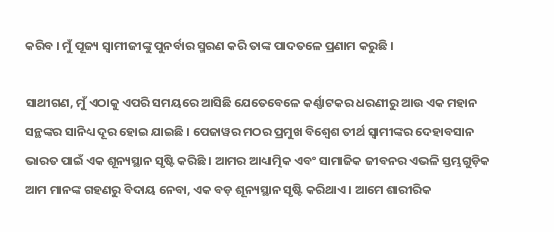କରିବ । ମୁଁ ପୂଜ୍ୟ ସ୍ୱାମୀଜୀଙ୍କୁ ପୁନର୍ବାର ସ୍ମରଣ କରି ତାଙ୍କ ପାଦତଳେ ପ୍ରଣାମ କରୁଛି ।

ସାଥୀଗଣ, ମୁଁ ଏଠାକୁ ଏପରି ସମୟରେ ଆସିଛି ଯେତେବେଳେ କର୍ଣ୍ଣାଟକର ଧରଣୀରୁ ଆଉ ଏକ ମହାନ ସନ୍ଥଙ୍କର ସାନିଧ୍ୟ ଦୂର ହୋଇ ଯାଇଛି । ପେଜାୱର ମଠର ପ୍ରମୁଖ ବିଶ୍ୱେଶ ତୀର୍ଥ ସ୍ୱାମୀଙ୍କର ଦେହାବସାନ ଭାରତ ପାଇଁ ଏକ ଶୂନ୍ୟସ୍ଥାନ ସୃଷ୍ଟି କରିଛି । ଆମର ଆଧ୍ୟାତ୍ମିକ ଏବଂ ସାମାଜିକ ଜୀବନର ଏଭଳି ସ୍ତମ୍ଭଗୁଡ଼ିକ ଆମ ମାନଙ୍କ ଗହଣରୁ ବିଦାୟ ନେବା, ଏକ ବଡ଼ ଶୂନ୍ୟସ୍ଥାନ ସୃଷ୍ଟି କରିଥାଏ । ଆମେ ଶାରୀରିକ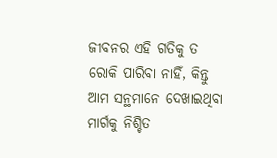ଜୀବନର ଏହି ଗତିକୁ ତ ରୋକି ପାରିବା ନାହିଁ, କିନ୍ତୁ ଆମ ସନ୍ଥମାନେ ଦେଖାଇଥିବା ମାର୍ଗକୁ ନିଶ୍ଚିତ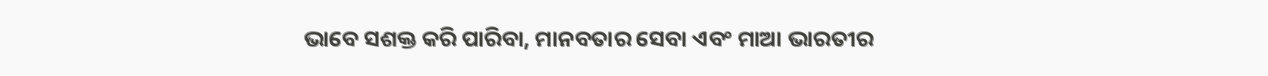ଭାବେ ସଶକ୍ତ କରି ପାରିବା, ମାନବତାର ସେବା ଏବଂ ମାଆ ଭାରତୀର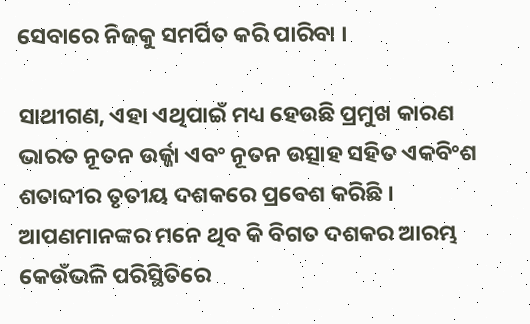ସେବାରେ ନିଜକୁ ସମର୍ପିତ କରି ପାରିବା ।

ସାଥୀଗଣ, ଏହା ଏଥିପାଇଁ ମଧ୍ୟ ହେଉଛି ପ୍ରମୁଖ କାରଣ ଭାରତ ନୂତନ ଉର୍ଜ୍ଜା ଏବଂ ନୂତନ ଉତ୍ସାହ ସହିତ ଏକବିଂଶ ଶତାବ୍ଦୀର ତୃତୀୟ ଦଶକରେ ପ୍ରବେଶ କରିଛି । ଆପଣମାନଙ୍କର ମନେ ଥିବ କି ବିଗତ ଦଶକର ଆରମ୍ଭ କେଉଁଭଳି ପରିସ୍ଥିତିରେ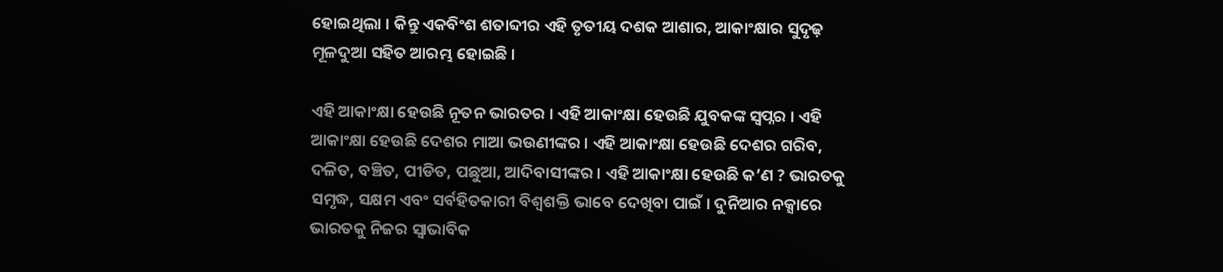ହୋଇଥିଲା । କିନ୍ତୁ ଏକବିଂଶ ଶତାବ୍ଦୀର ଏହି ତୃତୀୟ ଦଶକ ଆଶାର, ଆକାଂକ୍ଷାର ସୁଦୃଢ଼ ମୂଳଦୁଆ ସହିତ ଆରମ୍ଭ ହୋଇଛି ।

ଏହି ଆକାଂକ୍ଷା ହେଉଛି ନୂତନ ଭାରତର । ଏହି ଆକାଂକ୍ଷା ହେଉଛି ଯୁବକଙ୍କ ସ୍ୱପ୍ନର । ଏହି ଆକାଂକ୍ଷା ହେଉଛି ଦେଶର ମାଆ ଭଉଣୀଙ୍କର । ଏହି ଆକାଂକ୍ଷା ହେଉଛି ଦେଶର ଗରିବ, ଦଳିତ, ବଞ୍ଚିତ, ପୀଡିତ, ପଛୁଆ, ଆଦିବାସୀଙ୍କର । ଏହି ଆକାଂକ୍ଷା ହେଉଛି କ’ଣ ? ଭାରତକୁ ସମୃଦ୍ଧ, ସକ୍ଷମ ଏବଂ ସର୍ବହିତକାରୀ ବିଶ୍ୱଶକ୍ତି ଭାବେ ଦେଖିବା ପାଇଁ । ଦୁନିଆର ନକ୍ସାରେ ଭାରତକୁ ନିଜର ସ୍ୱାଭାବିକ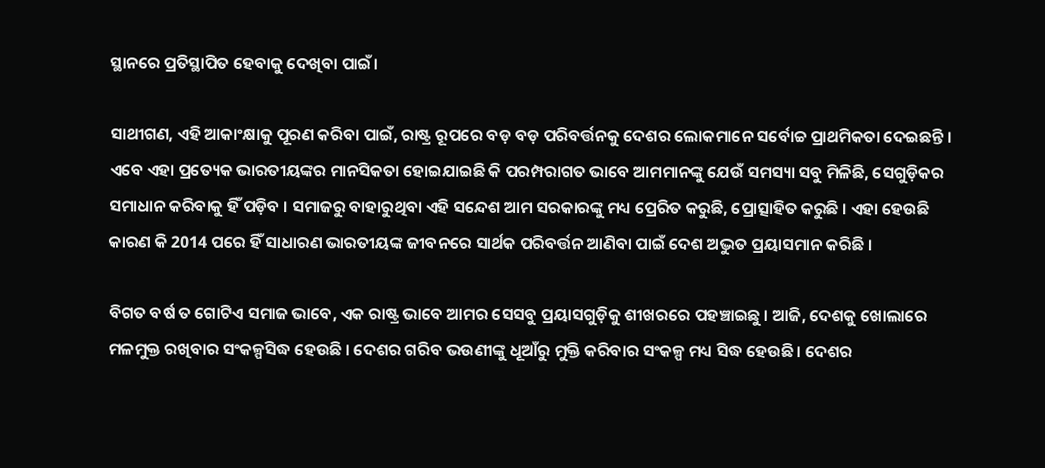ସ୍ଥାନରେ ପ୍ରତିସ୍ଥାପିତ ହେବାକୁ ଦେଖିବା ପାଇଁ।

ସାଥୀଗଣ, ଏହି ଆକାଂକ୍ଷାକୁ ପୂରଣ କରିବା ପାଇଁ, ରାଷ୍ଟ୍ର ରୂପରେ ବଡ଼ ବଡ଼ ପରିବର୍ତ୍ତନକୁ ଦେଶର ଲୋକମାନେ ସର୍ବୋଚ୍ଚ ପ୍ରାଥମିକତା ଦେଇଛନ୍ତି । ଏବେ ଏହା ପ୍ରତ୍ୟେକ ଭାରତୀୟଙ୍କର ମାନସିକତା ହୋଇଯାଇଛି କି ପରମ୍ପରାଗତ ଭାବେ ଆମମାନଙ୍କୁ ଯେଉଁ ସମସ୍ୟା ସବୁ ମିଳିଛି, ସେଗୁଡ଼ିକର ସମାଧାନ କରିବାକୁ ହିଁ ପଡ଼ିବ । ସମାଜରୁ ବାହାରୁଥିବା ଏହି ସନ୍ଦେଶ ଆମ ସରକାରଙ୍କୁ ମଧ୍ୟ ପ୍ରେରିତ କରୁଛି, ପ୍ରୋତ୍ସାହିତ କରୁଛି । ଏହା ହେଉଛି କାରଣ କି 2014 ପରେ ହିଁ ସାଧାରଣ ଭାରତୀୟଙ୍କ ଜୀବନରେ ସାର୍ଥକ ପରିବର୍ତ୍ତନ ଆଣିବା ପାଇଁ ଦେଶ ଅଦ୍ଭୁତ ପ୍ରୟାସମାନ କରିଛି ।

ବିଗତ ବର୍ଷ ତ ଗୋଟିଏ ସମାଜ ଭାବେ, ଏକ ରାଷ୍ଟ୍ର ଭାବେ ଆମର ସେସବୁ ପ୍ରୟାସଗୁଡ଼ିକୁ ଶୀଖରରେ ପହଞ୍ଚାଇଛୁ । ଆଜି, ଦେଶକୁ ଖୋଲାରେ ମଳମୁକ୍ତ ରଖିବାର ସଂକଳ୍ପସିଦ୍ଧ ହେଉଛି । ଦେଶର ଗରିବ ଭଉଣୀଙ୍କୁ ଧୂଆଁରୁ ମୁକ୍ତି କରିବାର ସଂକଳ୍ପ ମଧ୍ୟ ସିଦ୍ଧ ହେଉଛି । ଦେଶର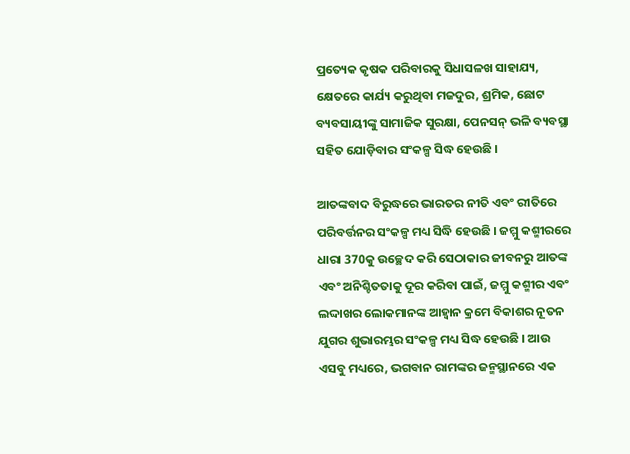ପ୍ରତ୍ୟେକ କୃଷକ ପରିବାରକୁ ସିଧାସଳଖ ସାହାଯ୍ୟ, କ୍ଷେତରେ କାର୍ଯ୍ୟ କରୁଥିବା ମଜଦୁର, ଶ୍ରମିକ, ଛୋଟ ବ୍ୟବସାୟୀଙ୍କୁ ସାମାଜିକ ସୁରକ୍ଷା, ପେନସନ୍ ଭଳି ବ୍ୟବସ୍ଥା ସହିତ ଯୋଡ଼ିବାର ସଂକଳ୍ପ ସିଦ୍ଧ ହେଉଛି ।

ଆତଙ୍କବାଦ ବିରୁଦ୍ଧରେ ଭାରତର ନୀତି ଏବଂ ରୀତିରେ ପରିବର୍ତ୍ତନର ସଂକଳ୍ପ ମଧ୍ୟ ସିଦ୍ଧି ହେଉଛି । ଜମ୍ମୁ କଶ୍ମୀରରେ ଧାରା 370କୁ ଉଚ୍ଛେଦ କରି ସେଠାକାର ଜୀବନରୁ ଆତଙ୍କ ଏବଂ ଅନିଶ୍ଚିତତାକୁ ଦୂର କରିବା ପାଇଁ, ଜମ୍ମୁ କଶ୍ମୀର ଏବଂ ଲଦ୍ଦାଖର ଲୋକମାନଙ୍କ ଆହ୍ୱାନ କ୍ରମେ ବିକାଶର ନୂତନ ଯୁଗର ଶୁଭାରମ୍ଭର ସଂକଳ୍ପ ମଧ୍ୟ ସିଦ୍ଧ ହେଉଛି । ଆଉ ଏସବୁ ମଧ୍ୟରେ, ଭଗବାନ ରାମଙ୍କର ଜନ୍ମସ୍ଥାନରେ ଏକ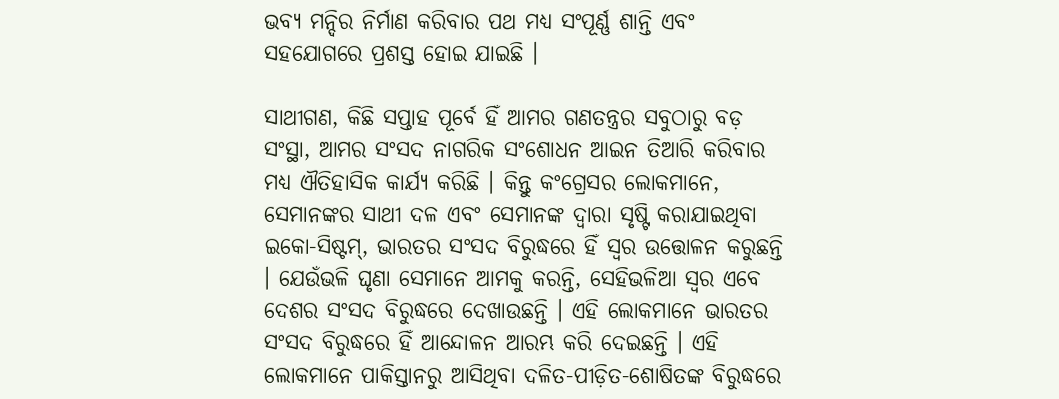ଭବ୍ୟ ମନ୍ଦିର ନିର୍ମାଣ କରିବାର ପଥ ମଧ୍ୟ ସଂପୂର୍ଣ୍ଣ ଶାନ୍ତି ଏବଂ ସହଯୋଗରେ ପ୍ରଶସ୍ତ ହୋଇ ଯାଇଛି ।

ସାଥୀଗଣ, କିଛି ସପ୍ତାହ ପୂର୍ବେ ହିଁ ଆମର ଗଣତନ୍ତ୍ରର ସବୁଠାରୁ ବଡ଼ ସଂସ୍ଥା, ଆମର ସଂସଦ ନାଗରିକ ସଂଶୋଧନ ଆଇନ ତିଆରି କରିବାର ମଧ୍ୟ ଐତିହାସିକ କାର୍ଯ୍ୟ କରିଛି । କିନ୍ତୁ କଂଗ୍ରେସର ଲୋକମାନେ, ସେମାନଙ୍କର ସାଥୀ ଦଳ ଏବଂ ସେମାନଙ୍କ ଦ୍ୱାରା ସୃଷ୍ଟି କରାଯାଇଥିବା ଇକୋ-ସିଷ୍ଟମ୍, ଭାରତର ସଂସଦ ବିରୁଦ୍ଧରେ ହିଁ ସ୍ୱର ଉତ୍ତୋଳନ କରୁଛନ୍ତି । ଯେଉଁଭଳି ଘୃଣା ସେମାନେ ଆମକୁ କରନ୍ତି, ସେହିଭଳିଆ ସ୍ୱର ଏବେ ଦେଶର ସଂସଦ ବିରୁଦ୍ଧରେ ଦେଖାଉଛନ୍ତି । ଏହି ଲୋକମାନେ ଭାରତର ସଂସଦ ବିରୁଦ୍ଧରେ ହିଁ ଆନ୍ଦୋଳନ ଆରମ୍ଭ କରି ଦେଇଛନ୍ତି । ଏହି ଲୋକମାନେ ପାକିସ୍ତାନରୁ ଆସିଥିବା ଦଳିତ-ପୀଡ଼ିତ-ଶୋଷିତଙ୍କ ବିରୁଦ୍ଧରେ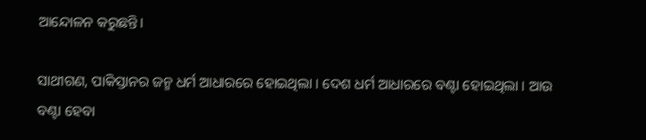ଆନ୍ଦୋଳନ କରୁଛନ୍ତି।

ସାଥୀଗଣ, ପାକିସ୍ତାନର ଜନ୍ମ ଧର୍ମ ଆଧାରରେ ହୋଇଥିଲା । ଦେଶ ଧର୍ମ ଆଧାରରେ ବଣ୍ଟା ହୋଇଥିଲା । ଆଉ ବଣ୍ଟା ହେବା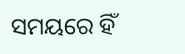ସମୟରେ ହିଁ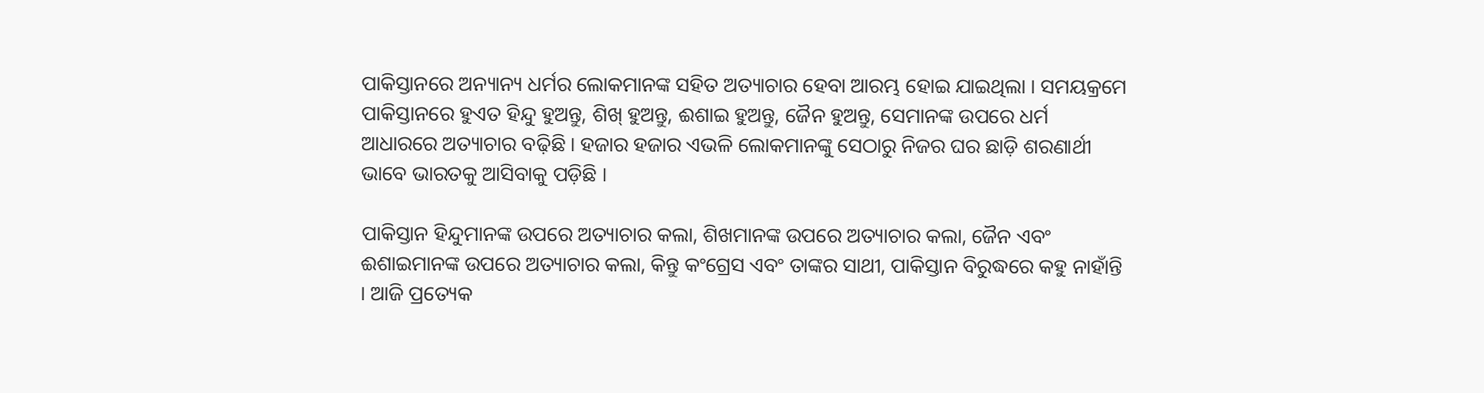ପାକିସ୍ତାନରେ ଅନ୍ୟାନ୍ୟ ଧର୍ମର ଲୋକମାନଙ୍କ ସହିତ ଅତ୍ୟାଚାର ହେବା ଆରମ୍ଭ ହୋଇ ଯାଇଥିଲା । ସମୟକ୍ରମେ ପାକିସ୍ତାନରେ ହୁଏତ ହିନ୍ଦୁ ହୁଅନ୍ତୁ, ଶିଖ୍ ହୁଅନ୍ତୁ, ଈଶାଇ ହୁଅନ୍ତୁ, ଜୈନ ହୁଅନ୍ତୁ, ସେମାନଙ୍କ ଉପରେ ଧର୍ମ ଆଧାରରେ ଅତ୍ୟାଚାର ବଢ଼ିଛି । ହଜାର ହଜାର ଏଭଳି ଲୋକମାନଙ୍କୁ ସେଠାରୁ ନିଜର ଘର ଛାଡ଼ି ଶରଣାର୍ଥୀ ଭାବେ ଭାରତକୁ ଆସିବାକୁ ପଡ଼ିଛି ।

ପାକିସ୍ତାନ ହିନ୍ଦୁମାନଙ୍କ ଉପରେ ଅତ୍ୟାଚାର କଲା, ଶିଖମାନଙ୍କ ଉପରେ ଅତ୍ୟାଚାର କଲା, ଜୈନ ଏବଂ ଈଶାଇମାନଙ୍କ ଉପରେ ଅତ୍ୟାଚାର କଲା, କିନ୍ତୁ କଂଗ୍ରେସ ଏବଂ ତାଙ୍କର ସାଥୀ, ପାକିସ୍ତାନ ବିରୁଦ୍ଧରେ କହୁ ନାହାଁନ୍ତି । ଆଜି ପ୍ରତ୍ୟେକ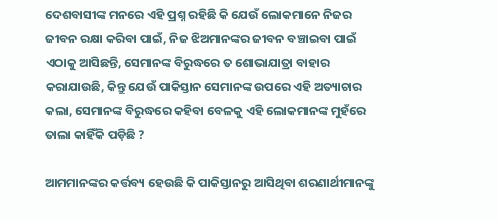ଦେଶବାସୀଙ୍କ ମନରେ ଏହି ପ୍ରଶ୍ନ ରହିଛି କି ଯେଉଁ ଲୋକମାନେ ନିଜର ଜୀବନ ରକ୍ଷା କରିବା ପାଇଁ, ନିଜ ଝିଅମାନଙ୍କର ଜୀବନ ବଞ୍ଚାଇବା ପାଇଁ ଏଠାକୁ ଆସିଛନ୍ତି, ସେମାନଙ୍କ ବିରୁଦ୍ଧରେ ତ ଶୋଭାଯାତ୍ରା ବାହାର କରାଯାଉଛି, କିନ୍ତୁ ଯେଉଁ ପାକିସ୍ତାନ ସେମାନଙ୍କ ଉପରେ ଏହି ଅତ୍ୟାଚାର କଲା, ସେମାନଙ୍କ ବିରୁଦ୍ଧରେ କହିବା ବେଳକୁ ଏହି ଲୋକମାନଙ୍କ ମୁହଁରେ ତାଲା କାହିଁକି ପଡ଼ିଛି ?

ଆମମାନଙ୍କର କର୍ତ୍ତବ୍ୟ ହେଉଛି କି ପାକିସ୍ତାନରୁ ଆସିଥିବା ଶରଣାର୍ଥୀମାନଙ୍କୁ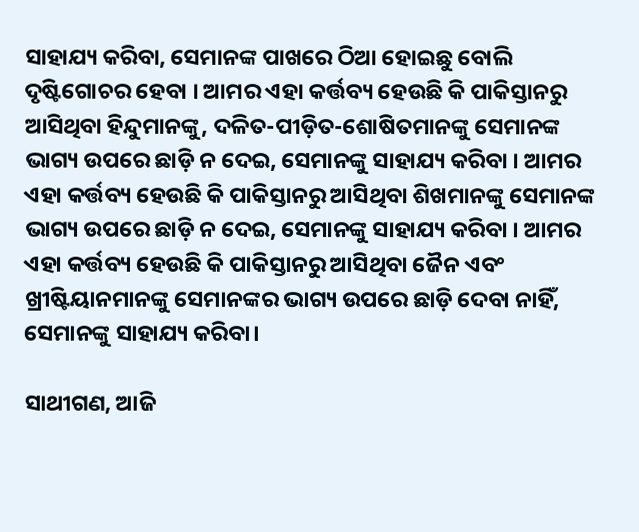ସାହାଯ୍ୟ କରିବା, ସେମାନଙ୍କ ପାଖରେ ଠିଆ ହୋଇଛୁ ବୋଲି ଦୃଷ୍ଟିଗୋଚର ହେବା । ଆମର ଏହା କର୍ତ୍ତବ୍ୟ ହେଉଛି କି ପାକିସ୍ତାନରୁ ଆସିଥିବା ହିନ୍ଦୁମାନଙ୍କୁ, ଦଳିତ-ପୀଡ଼ିତ-ଶୋଷିତମାନଙ୍କୁ ସେମାନଙ୍କ ଭାଗ୍ୟ ଉପରେ ଛାଡ଼ି ନ ଦେଇ, ସେମାନଙ୍କୁ ସାହାଯ୍ୟ କରିବା । ଆମର ଏହା କର୍ତ୍ତବ୍ୟ ହେଉଛି କି ପାକିସ୍ତାନରୁ ଆସିଥିବା ଶିଖମାନଙ୍କୁ ସେମାନଙ୍କ ଭାଗ୍ୟ ଉପରେ ଛାଡ଼ି ନ ଦେଇ, ସେମାନଙ୍କୁ ସାହାଯ୍ୟ କରିବା । ଆମର ଏହା କର୍ତ୍ତବ୍ୟ ହେଉଛି କି ପାକିସ୍ତାନରୁ ଆସିଥିବା ଜୈନ ଏବଂ ଖ୍ରୀଷ୍ଟିୟାନମାନଙ୍କୁ ସେମାନଙ୍କର ଭାଗ୍ୟ ଉପରେ ଛାଡ଼ି ଦେବା ନାହିଁ, ସେମାନଙ୍କୁ ସାହାଯ୍ୟ କରିବା।

ସାଥୀଗଣ, ଆଜି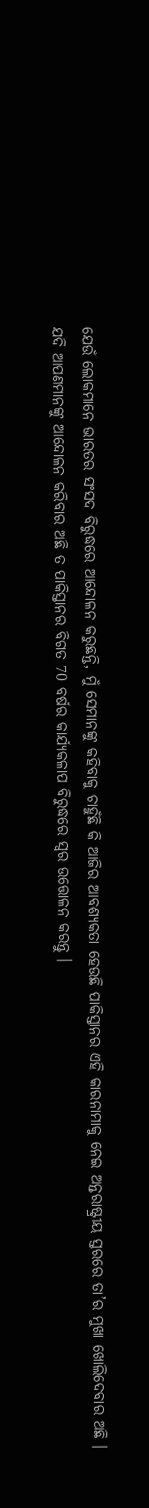ଯେଉଁ ଲୋକମାନେ ଭାରତର ସଂସଦ ବିରୁଦ୍ଧରେ ଆନ୍ଦୋଳନ କରୁଛନ୍ତି, ମୁଁ ସେମାନଙ୍କୁ କହିବାକୁ ଚାହୁଁଛି କି ଆଜିର ଆବଶ୍ୟକତା ହେଉଛି ପାକିସ୍ତାନର ଏହି କାରନାମାକୁ ନେଇ ଅନ୍ତରାଷ୍ଟ୍ରୀୟ ସ୍ତରରେ ତା’ର ମୁଖା ଖୋଲିଦେବାର ଅଛି । ଯଦି ଆପଣମାନଙ୍କୁ ଆନ୍ଦୋଳନ କରିବାର ଅଛି ତ ପାକିସ୍ତାନର ବିଗତ 70 ବର୍ଷର କାର୍ଯ୍ୟକଳାପ ବିରୁଦ୍ଧରେ ସ୍ୱର ଉତ୍ତୋଳନ କରନ୍ତୁ ।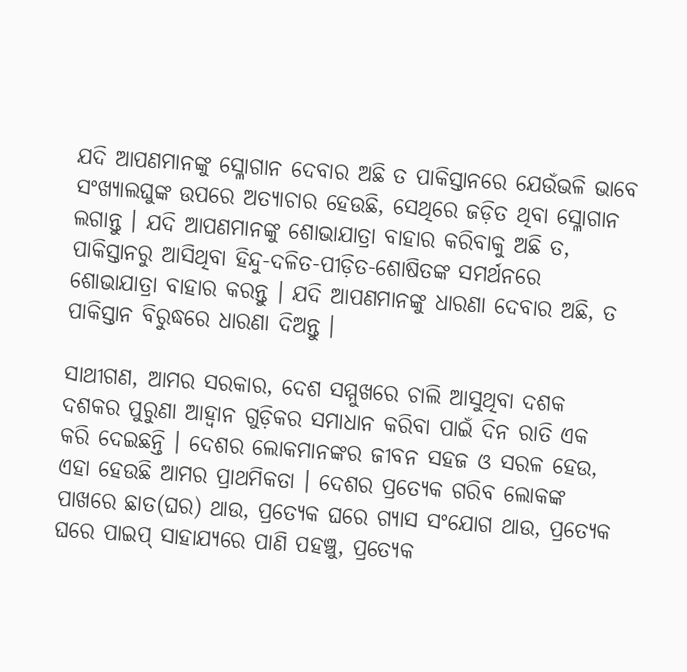ଯଦି ଆପଣମାନଙ୍କୁ ସ୍ଳୋଗାନ ଦେବାର ଅଛି ତ ପାକିସ୍ତାନରେ ଯେଉଁଭଳି ଭାବେ ସଂଖ୍ୟାଲଘୁଙ୍କ ଉପରେ ଅତ୍ୟାଚାର ହେଉଛି, ସେଥିରେ ଜଡ଼ିତ ଥିବା ସ୍ଳୋଗାନ ଲଗାନ୍ତୁ । ଯଦି ଆପଣମାନଙ୍କୁ ଶୋଭାଯାତ୍ରା ବାହାର କରିବାକୁ ଅଛି ତ, ପାକିସ୍ତାନରୁ ଆସିଥିବା ହିନ୍ଦୁ-ଦଳିତ-ପୀଡ଼ିତ-ଶୋଷିତଙ୍କ ସମର୍ଥନରେ ଶୋଭାଯାତ୍ରା ବାହାର କରନ୍ତୁ । ଯଦି ଆପଣମାନଙ୍କୁ ଧାରଣା ଦେବାର ଅଛି, ତ ପାକିସ୍ତାନ ବିରୁଦ୍ଧରେ ଧାରଣା ଦିଅନ୍ତୁ ।

ସାଥୀଗଣ, ଆମର ସରକାର, ଦେଶ ସମ୍ମୁଖରେ ଚାଲି ଆସୁଥିବା ଦଶକ ଦଶକର ପୁରୁଣା ଆହ୍ୱାନ ଗୁଡ଼ିକର ସମାଧାନ କରିବା ପାଇଁ ଦିନ ରାତି ଏକ କରି ଦେଇଛନ୍ତି । ଦେଶର ଲୋକମାନଙ୍କର ଜୀବନ ସହଜ ଓ ସରଳ ହେଉ, ଏହା ହେଉଛି ଆମର ପ୍ରାଥମିକତା । ଦେଶର ପ୍ରତ୍ୟେକ ଗରିବ ଲୋକଙ୍କ ପାଖରେ ଛାତ(ଘର) ଥାଉ, ପ୍ରତ୍ୟେକ ଘରେ ଗ୍ୟାସ ସଂଯୋଗ ଥାଉ, ପ୍ରତ୍ୟେକ ଘରେ ପାଇପ୍ ସାହାଯ୍ୟରେ ପାଣି ପହଞ୍ଚୁ, ପ୍ରତ୍ୟେକ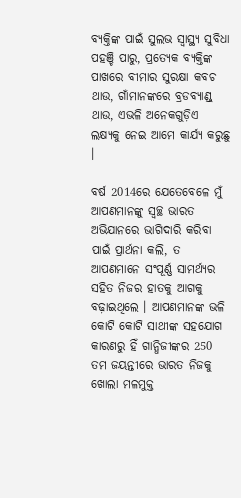ବ୍ୟକ୍ତିଙ୍କ ପାଇଁ ସୁଲଭ ସ୍ୱାସ୍ଥ୍ୟ ସୁବିଧା ପହଞ୍ଚି ପାରୁ, ପ୍ରତ୍ୟେକ ବ୍ୟକ୍ତିଙ୍କ ପାଖରେ ବୀମାର ସୁରକ୍ଷା କବଚ ଥାଉ, ଗାଁମାନଙ୍କରେ ବ୍ରଡବ୍ୟାଣ୍ଡ୍ ଥାଉ, ଏଭଳି ଅନେକଗୁଡ଼ିଏ ଲକ୍ଷ୍ୟକୁ ନେଇ ଆମେ କାର୍ଯ୍ୟ କରୁଛୁ ।

ବର୍ଷ 2014ରେ ଯେତେବେଳେ ମୁଁ ଆପଣମାନଙ୍କୁ ସ୍ୱଚ୍ଛ ଭାରତ ଅଭିଯାନରେ ଭାଗିଦାରି କରିବା ପାଇଁ ପ୍ରାର୍ଥନା କଲି, ତ ଆପଣମାନେ ସଂପୂର୍ଣ୍ଣ ସାମର୍ଥ୍ୟର ସହିତ ନିଜର ହାତକୁ ଆଗକୁ ବଢ଼ାଇଥିଲେ । ଆପଣମାନଙ୍କ ଭଳି କୋଟି କୋଟି ସାଥୀଙ୍କ ସହଯୋଗ କାରଣରୁ ହିଁ ଗାନ୍ଧିଜୀଙ୍କର 250 ତମ ଜୟନ୍ତୀରେ ଭାରତ ନିଜକୁ ଖୋଲା ମଳମୁକ୍ତ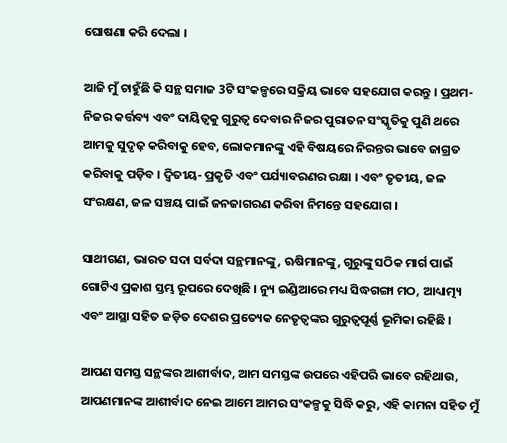ଘୋଷଣା କରି ଦେଲା ।

ଆଜି ମୁଁ ଚାହୁଁଛି କି ସନ୍ଥ ସମାଜ 3ଟି ସଂକଳ୍ପରେ ସକ୍ରିୟ ଭାବେ ସହଯୋଗ କରନ୍ତୁ । ପ୍ରଥମ- ନିଜର କର୍ତ୍ତବ୍ୟ ଏବଂ ଦାୟିତ୍ୱକୁ ଗୁରୁତ୍ୱ ଦେବାର ନିଜର ପୁରାତନ ସଂସ୍କୃତିକୁ ପୁଣି ଥରେ ଆମକୁ ସୁଦୃଢ଼ କରିବାକୁ ହେବ, ଲୋକମାନଙ୍କୁ ଏହି ବିଷୟରେ ନିରନ୍ତର ଭାବେ ଜାଗ୍ରତ କରିବାକୁ ପଡ଼ିବ । ଦ୍ୱିତୀୟ- ପ୍ରକୃତି ଏବଂ ପର୍ଯ୍ୟାବରଣର ରକ୍ଷା । ଏବଂ ତୃତୀୟ, ଜଳ ସଂରକ୍ଷଣ, ଜଳ ସଞ୍ଚୟ ପାଇଁ ଜନଜାଗରଣ କରିବା ନିମନ୍ତେ ସହଯୋଗ ।

ସାଥୀଗଣ, ଭାରତ ସଦା ସର୍ବଦା ସନ୍ଥମାନଙ୍କୁ, ଋଷିମାନଙ୍କୁ, ଗୁରୁଙ୍କୁ ସଠିକ ମାର୍ଗ ପାଇଁ ଗୋଟିଏ ପ୍ରକାଶ ସ୍ତମ୍ଭ ରୂପରେ ଦେଖିଛି । ନ୍ୟୁ ଇଣ୍ଡିଆରେ ମଧ୍ୟ ସିଦ୍ଧଗଙ୍ଗା ମଠ, ଆଧ୍ୟାତ୍ମ୍ୟ ଏବଂ ଆସ୍ଥା ସହିତ ଜଡ଼ିତ ଦେଶର ପ୍ରତ୍ୟେକ ନେତୃତ୍ୱଙ୍କର ଗୁରୁତ୍ୱପୂର୍ଣ୍ଣ ଭୂମିକା ରହିଛି ।

ଆପଣ ସମସ୍ତ ସନ୍ଥଙ୍କର ଆଶୀର୍ବାଦ, ଆମ ସମସ୍ତଙ୍କ ଉପରେ ଏହିପରି ଭାବେ ରହିଥାଉ, ଆପଣମାନଙ୍କ ଆଶୀର୍ବାଦ ନେଇ ଆମେ ଆମର ସଂକଳ୍ପକୁ ସିଦ୍ଧି କରୁ, ଏହି କାମନା ସହିତ ମୁଁ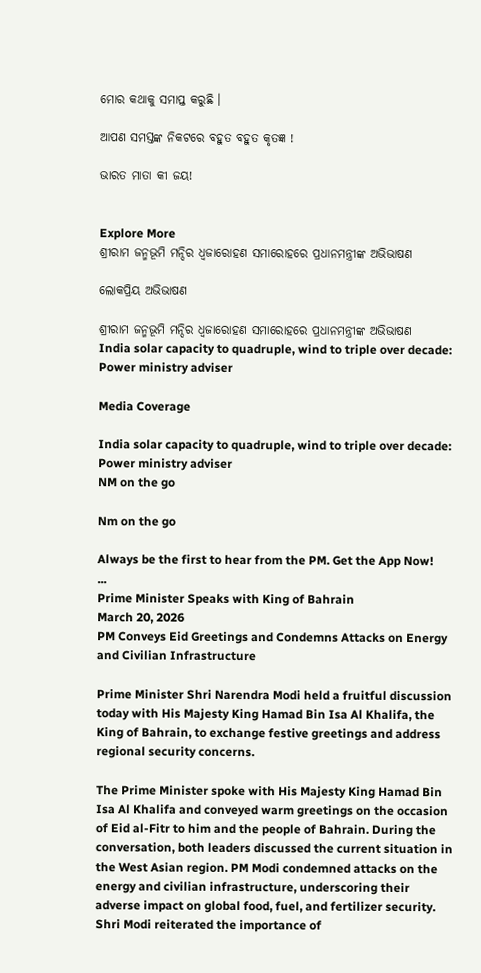ମୋର କଥାକୁ ସମାପ୍ତ କରୁଛି ।

ଆପଣ ସମସ୍ତଙ୍କ ନିକଟରେ ବହୁତ ବହୁତ କୃତଜ୍ଞ !

ଭାରତ ମାତା କୀ ଜୟ!


Explore More
ଶ୍ରୀରାମ ଜନ୍ମଭୂମି ମନ୍ଦିର ଧ୍ଵଜାରୋହଣ ସମାରୋହରେ ପ୍ରଧାନମନ୍ତ୍ରୀଙ୍କ ଅଭିଭାଷଣ

ଲୋକପ୍ରିୟ ଅଭିଭାଷଣ

ଶ୍ରୀରାମ ଜନ୍ମଭୂମି ମନ୍ଦିର ଧ୍ଵଜାରୋହଣ ସମାରୋହରେ ପ୍ରଧାନମନ୍ତ୍ରୀଙ୍କ ଅଭିଭାଷଣ
India solar capacity to quadruple, wind to triple over decade: Power ministry adviser

Media Coverage

India solar capacity to quadruple, wind to triple over decade: Power ministry adviser
NM on the go

Nm on the go

Always be the first to hear from the PM. Get the App Now!
...
Prime Minister Speaks with King of Bahrain
March 20, 2026
PM Conveys Eid Greetings and Condemns Attacks on Energy and Civilian Infrastructure

Prime Minister Shri Narendra Modi held a fruitful discussion today with His Majesty King Hamad Bin Isa Al Khalifa, the King of Bahrain, to exchange festive greetings and address regional security concerns.

The Prime Minister spoke with His Majesty King Hamad Bin Isa Al Khalifa and conveyed warm greetings on the occasion of Eid al-Fitr to him and the people of Bahrain. During the conversation, both leaders discussed the current situation in the West Asian region. PM Modi condemned attacks on the energy and civilian infrastructure, underscoring their adverse impact on global food, fuel, and fertilizer security. Shri Modi reiterated the importance of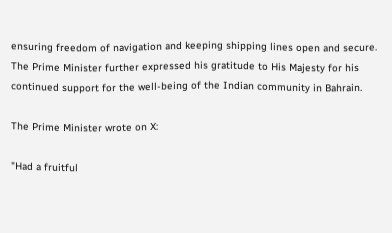ensuring freedom of navigation and keeping shipping lines open and secure. The Prime Minister further expressed his gratitude to His Majesty for his continued support for the well-being of the Indian community in Bahrain.

The Prime Minister wrote on X:

"Had a fruitful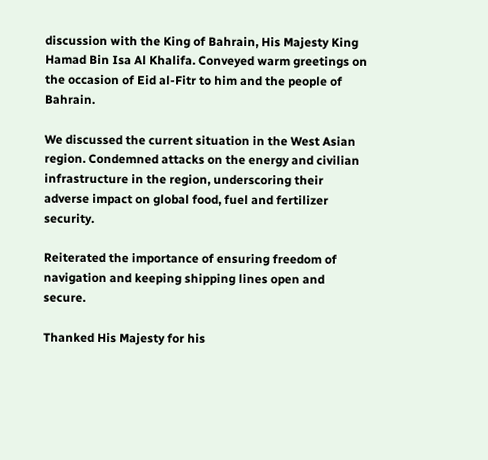discussion with the King of Bahrain, His Majesty King Hamad Bin Isa Al Khalifa. Conveyed warm greetings on the occasion of Eid al-Fitr to him and the people of Bahrain.

We discussed the current situation in the West Asian region. Condemned attacks on the energy and civilian infrastructure in the region, underscoring their adverse impact on global food, fuel and fertilizer security.

Reiterated the importance of ensuring freedom of navigation and keeping shipping lines open and secure.

Thanked His Majesty for his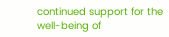continued support for the well-being of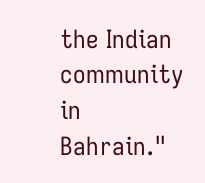the Indian community in Bahrain."